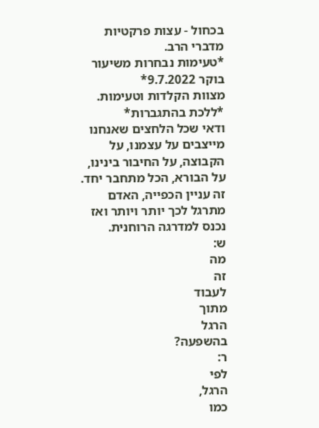בכחול - עצות פרקטיות מדברי הרב.
*טעימות נבחרות משיעור בוקר 9.7.2022*
מצוות הקלדות וטעימות.
*ללכת בהתגברות*
ודאי שכל הלחצים שאנחנו מייצבים על עצמנו, על הקבוצה, על החיבור בינינו, על הבורא, הכל מתחבר יחד. זה עניין הכפייה, האדם מתרגל לכך יותר ויותר ואז נכנס למדרגה הרוחנית.
ש:
מה
זה
לעבוד
מתוך
הרגל
בהשפעה?
ר:
לפי
הרגל,
כמו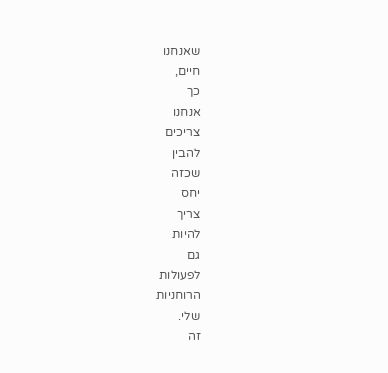שאנחנו
חיים,
כך
אנחנו
צריכים
להבין
שכזה
יחס
צריך
להיות
גם
לפעולות
הרוחניות
שלי.
זה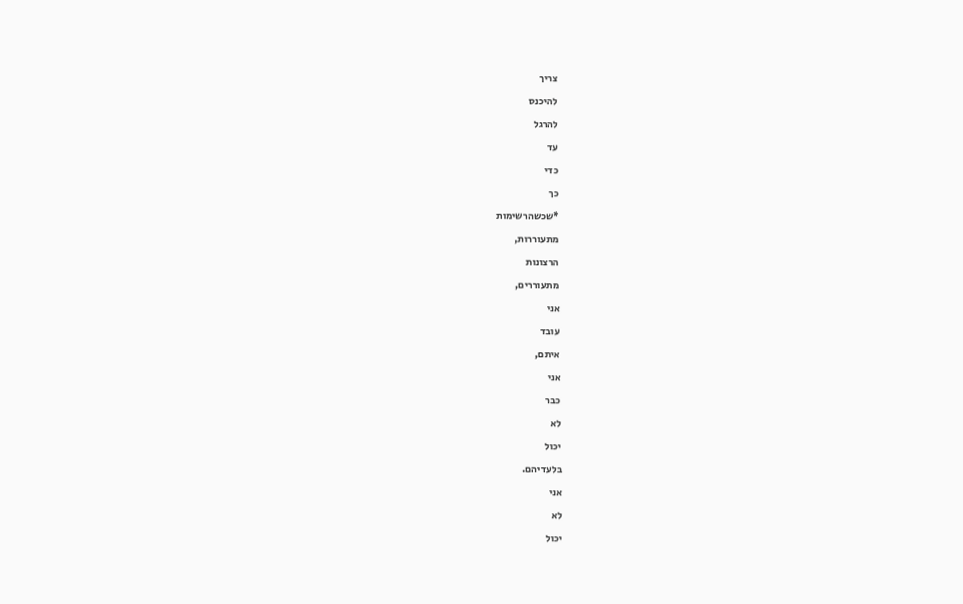צריך
להיכנס
להרגל
עד
כדי
כך
*שכשהרשימות
מתעוררות,
הרצונות
מתעוררים,
אני
עובד
איתם,
אני
כבר
לא
יכול
בלעדיהם.
אני
לא
יכול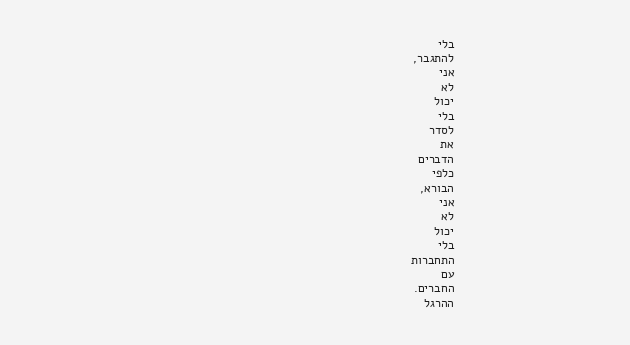בלי
להתגבר,
אני
לא
יכול
בלי
לסדר
את
הדברים
כלפי
הבורא,
אני
לא
יכול
בלי
התחברות
עם
החברים.
ההרגל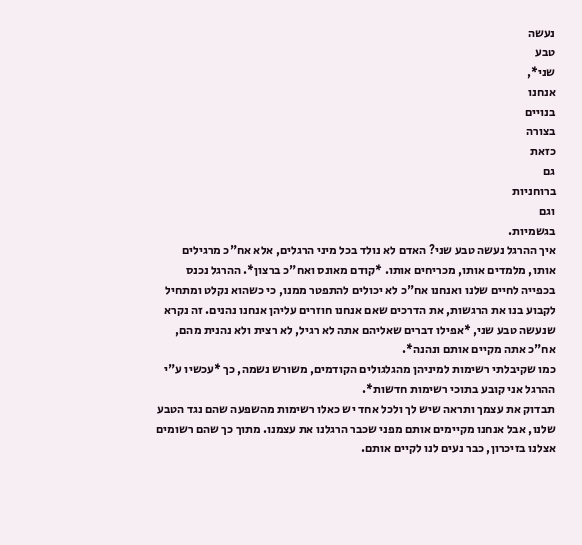נעשה
טבע
שני*,
אנחנו
בנויים
בצורה
כזאת
גם
ברוחניות
וגם
בגשמיות.
איך ההרגל נעשה טבע שני? האדם לא נולד בכל מיני הרגלים, אלא אח"כ מרגילים אותו, מלמדים אותו, מכריחים אותו. *קודם מאונס ואח"כ ברצון*. ההרגל נכנס בכפייה לחיים שלנו ואנחנו אח"כ לא יכולים להתפטר ממנו, כי כשהוא נקלט ומתחיל לקבוע בנו את הרגשות, את הדרכים שאם אנחנו חוזרים עליהן אנחנו נהנים. זה נקרא שנעשה טבע שני, *אפילו דברים שאליהם אתה לא רגיל, לא רצית ולא נהנית מהם, אח"כ אתה מקיים אותם ונהנה*.
כמו שקיבלתי רשימות למיניהן מהגלגולים הקודמים, משורש נשמה, כך *עכשיו ע"י ההרגל אני קובע בתוכי רשימות חדשות*.
תבדוק את עצמך ותראה שיש לך ולכל אחד יש כאלו רשימות מהשפעה שהם נגד הטבע שלנו, אבל אנחנו מקיימים אותם מפני שכבר הרגלנו את עצמנו. מתוך כך שהם רשומים אצלנו בזיכרון, כבר נעים לנו לקיים אותם.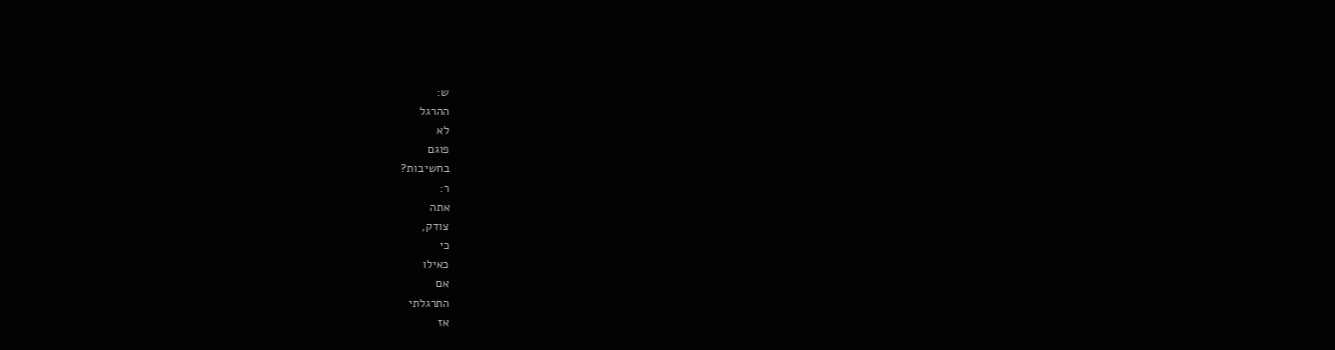ש:
ההרגל
לא
פוגם
בחשיבות?
ר:
אתה
צודק,
כי
כאילו
אם
התרגלתי
אז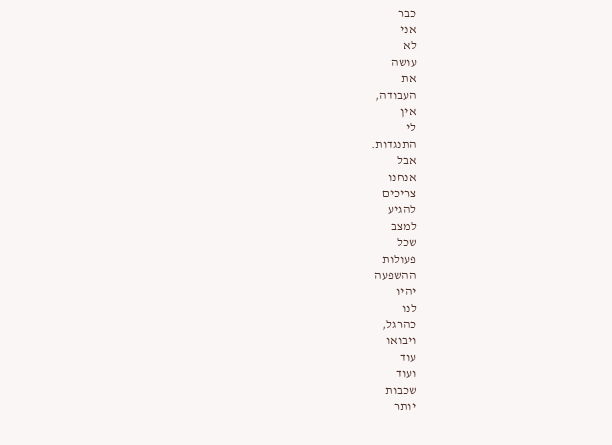כבר
אני
לא
עושה
את
העבודה,
אין
לי
התנגדות.
אבל
אנחנו
צריכים
להגיע
למצב
שכל
פעולות
ההשפעה
יהיו
לנו
כהרגל,
ויבואו
עוד
ועוד
שכבות
יותר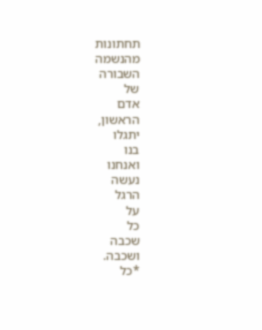תחתונות
מהנשמה
השבורה
של
אדם
הראשון,
יתגלו
בנו
ואנחנו
נעשה
הרגל
על
כל
שכבה
ושכבה.
*כל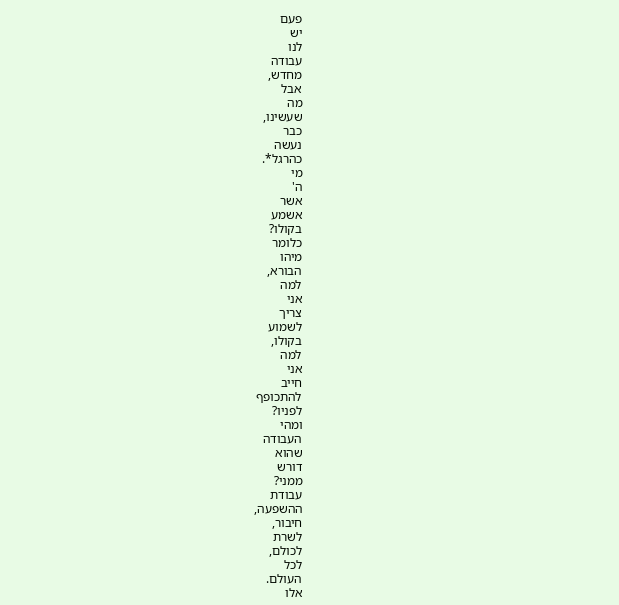פעם
יש
לנו
עבודה
מחדש,
אבל
מה
שעשינו,
כבר
נעשה
כהרגל*.
מי
ה'
אשר
אשמע
בקולו?
כלומר
מיהו
הבורא,
למה
אני
צריך
לשמוע
בקולו,
למה
אני
חייב
להתכופף
לפניו?
ומהי
העבודה
שהוא
דורש
ממני?
עבודת
ההשפעה,
חיבור,
לשרת
לכולם,
לכל
העולם.
אלו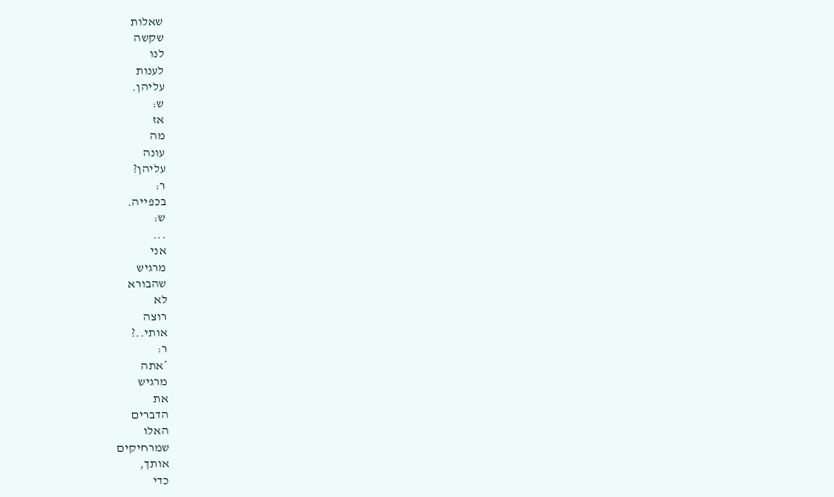שאלות
שקשה
לנו
לענות
עליהן.
ש:
אז
מה
עונה
עליהן?
ר:
בכפייה.
ש:
...
אני
מרגיש
שהבורא
לא
רוצה
אותי..?
ר:
*אתה
מרגיש
את
הדברים
האלו
שמרחיקים
אותך,
כדי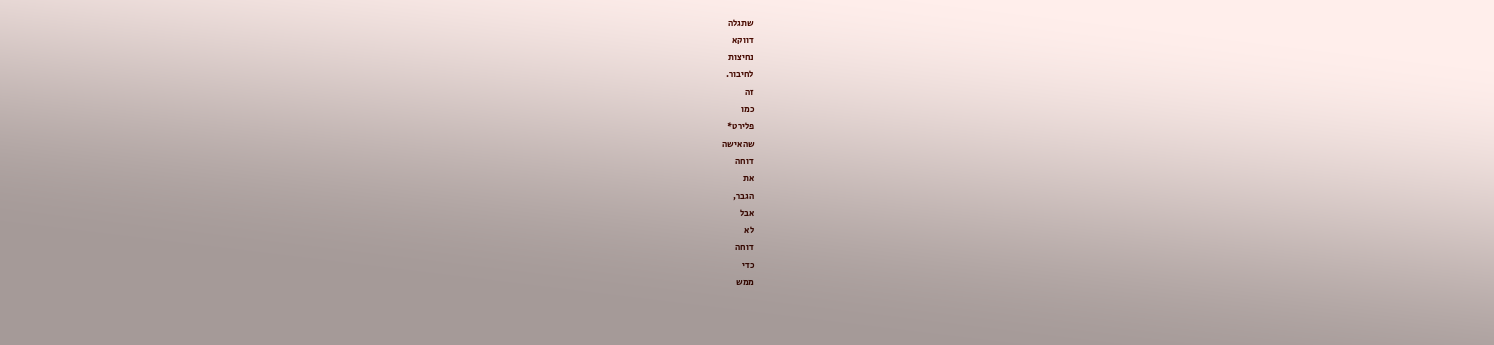שתגלה
דווקא
נחיצות
לחיבור.
זה
כמו
פלירט*
שהאישה
דוחה
את
הגבר,
אבל
לא
דוחה
כדי
ממש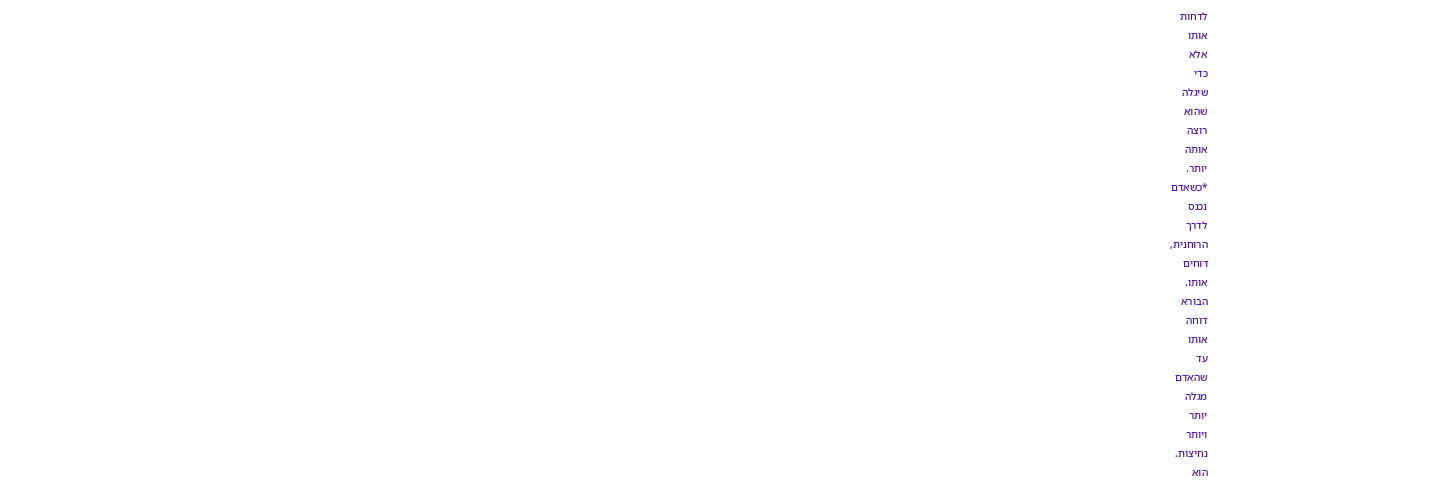לדחות
אותו
אלא
כדי
שיגלה
שהוא
רוצה
אותה
יותר.
*כשאדם
נכנס
לדרך
הרוחנית,
דוחים
אותו.
הבורא
דוחה
אותו
עד
שהאדם
מגלה
יותר
ויותר
נחיצות.
הוא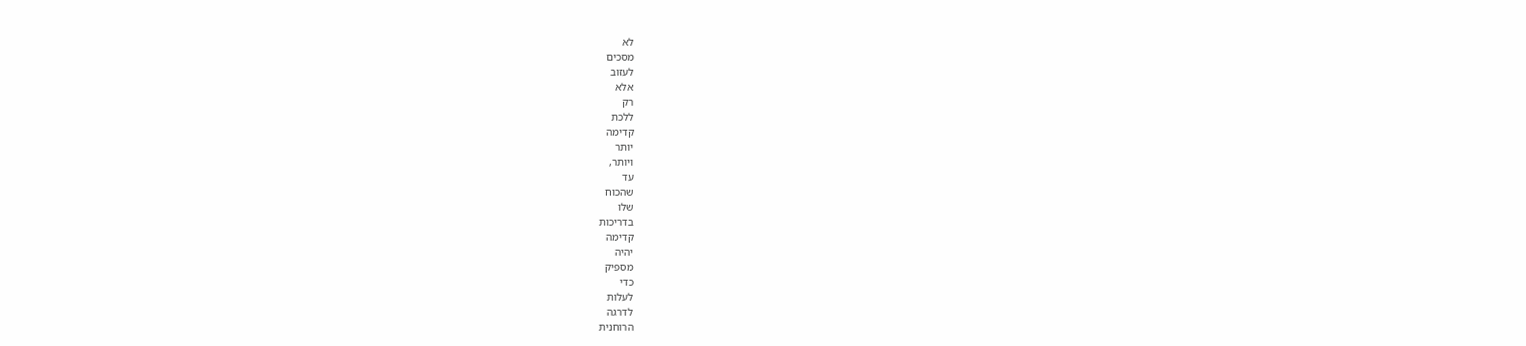לא
מסכים
לעזוב
אלא
רק
ללכת
קדימה
יותר
ויותר,
עד
שהכוח
שלו
בדריכות
קדימה
יהיה
מספיק
כדי
לעלות
לדרגה
הרוחנית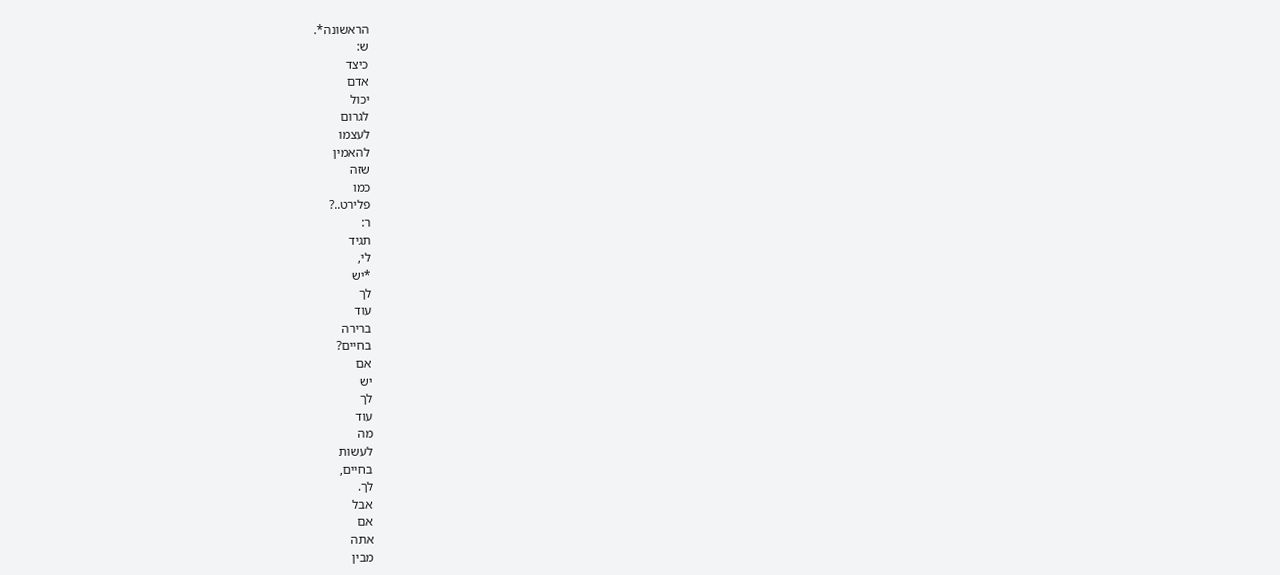הראשונה*.
ש:
כיצד
אדם
יכול
לגרום
לעצמו
להאמין
שזה
כמו
פלירט..?
ר:
תגיד
לי,
*יש
לך
עוד
ברירה
בחיים?
אם
יש
לך
עוד
מה
לעשות
בחיים,
לך.
אבל
אם
אתה
מבין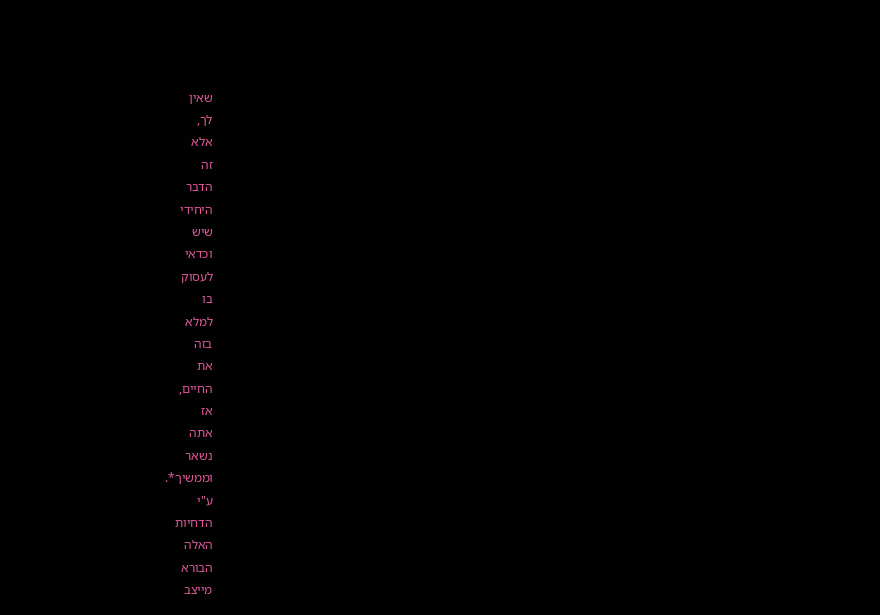שאין
לך,
אלא
זה
הדבר
היחידי
שיש
וכדאי
לעסוק
בו
למלא
בזה
את
החיים,
אז
אתה
נשאר
וממשיך*.
ע"י
הדחיות
האלה
הבורא
מייצב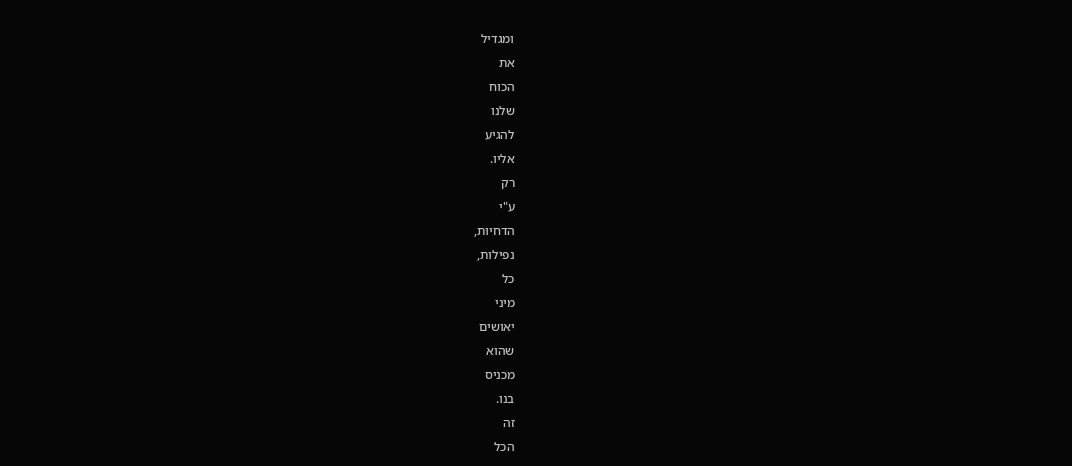ומגדיל
את
הכוח
שלנו
להגיע
אליו.
רק
ע"י
הדחיות,
נפילות,
כל
מיני
יאושים
שהוא
מכניס
בנו.
זה
הכל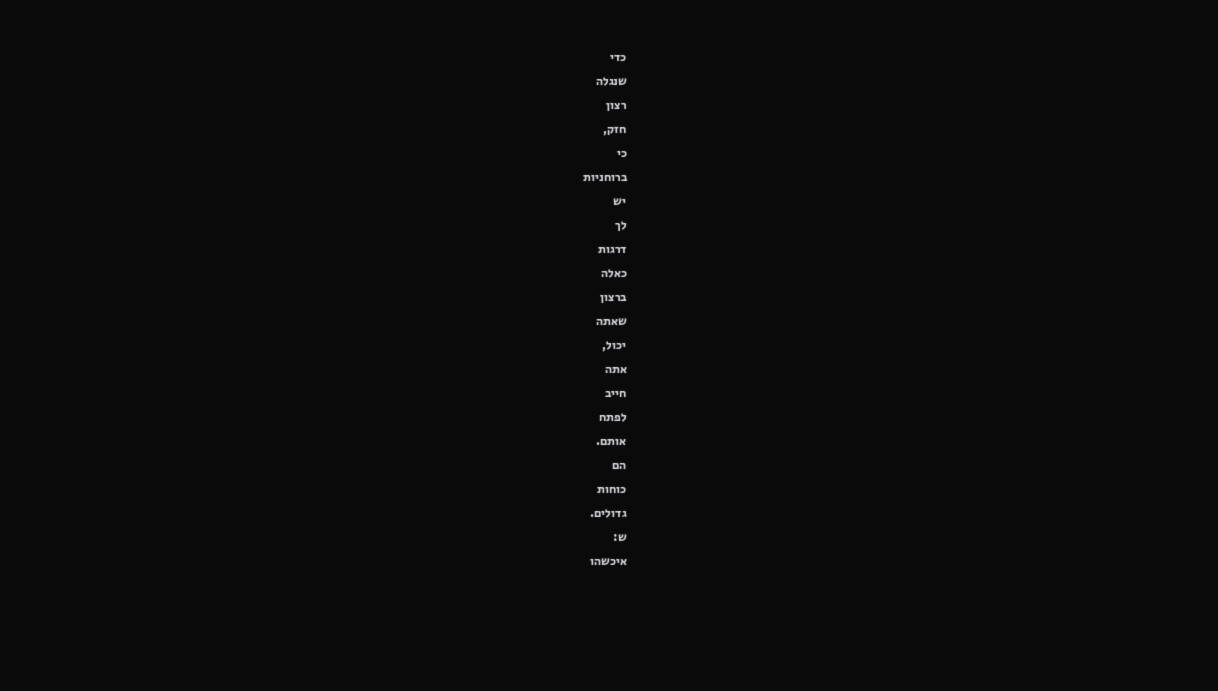כדי
שנגלה
רצון
חזק,
כי
ברוחניות
יש
לך
דרגות
כאלה
ברצון
שאתה
יכול,
אתה
חייב
לפתח
אותם.
הם
כוחות
גדולים.
ש:
איכשהו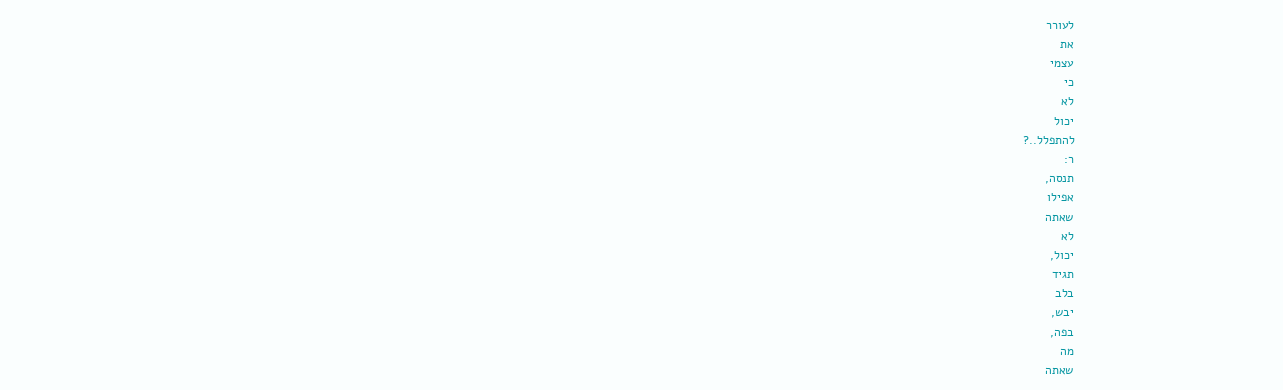לעורר
את
עצמי
כי
לא
יכול
להתפלל..?
ר:
תנסה,
אפילו
שאתה
לא
יכול,
תגיד
בלב
יבש,
בפה,
מה
שאתה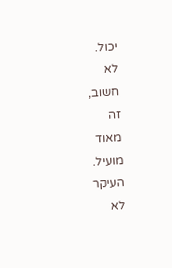יכול.
לא
חשוב,
זה
מאוד
מועיל.
העיקר
לא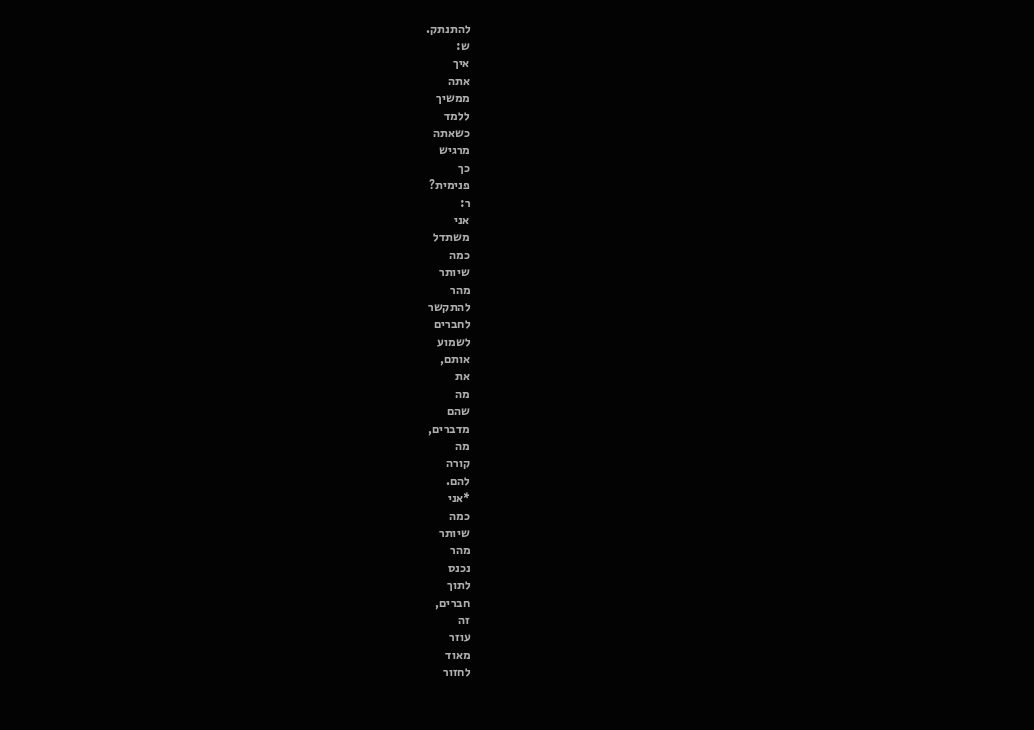להתנתק.
ש:
איך
אתה
ממשיך
ללמד
כשאתה
מרגיש
כך
פנימית?
ר:
אני
משתדל
כמה
שיותר
מהר
להתקשר
לחברים
לשמוע
אותם,
את
מה
שהם
מדברים,
מה
קורה
להם.
*אני
כמה
שיותר
מהר
נכנס
לתוך
חברים,
זה
עוזר
מאוד
לחזור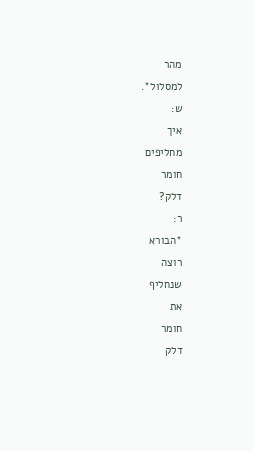מהר
למסלול*.
ש:
איך
מחליפים
חומר
דלק?
ר:
*הבורא
רוצה
שנחליף
את
חומר
דלק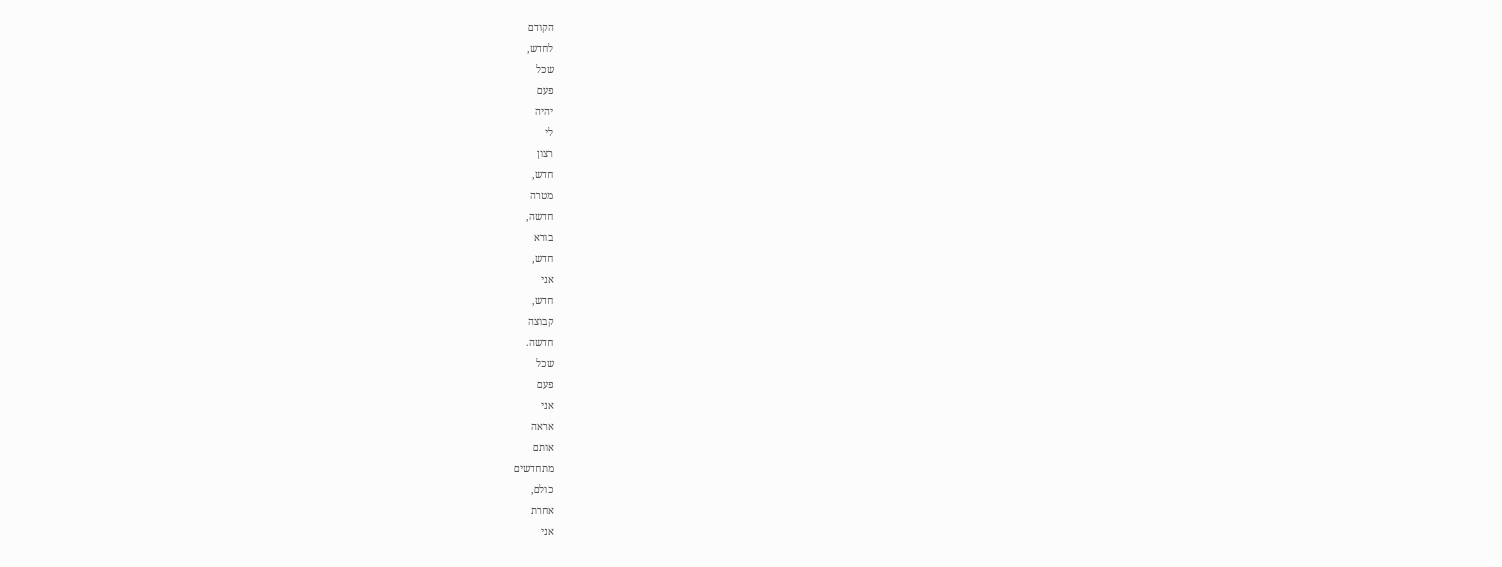הקודם
לחדש,
שכל
פעם
יהיה
לי
רצון
חדש,
מטרה
חדשה,
בורא
חדש,
אני
חדש,
קבוצה
חדשה.
שכל
פעם
אני
אראה
אותם
מתחדשים
כולם,
אחרת
אני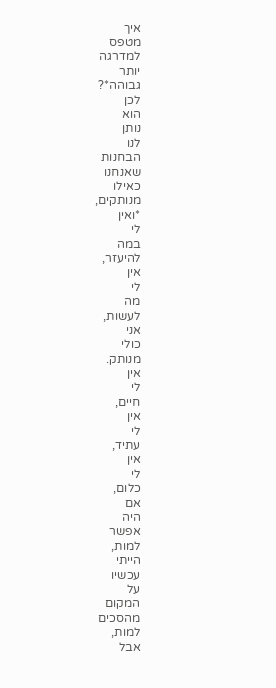איך
מטפס
למדרגה
יותר
גבוהה*?
לכן
הוא
נותן
לנו
הבחנות
שאנחנו
כאילו
מנותקים,
*ואין
לי
במה
להיעזר,
אין
לי
מה
לעשות,
אני
כולי
מנותק.
אין
לי
חיים,
אין
לי
עתיד,
אין
לי
כלום,
אם
היה
אפשר
למות,
הייתי
עכשיו
על
המקום
מהסכים
למות,
אבל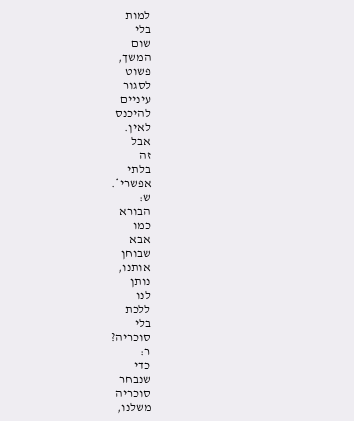למות
בלי
שום
המשך,
פשוט
לסגור
עיניים
להיכנס
לאין.
אבל
זה
בלתי
אפשרי*.
ש:
הבורא
כמו
אבא
שבוחן
אותנו,
נותן
לנו
ללכת
בלי
סוכריה?
ר:
כדי
שנבחר
סוכריה
משלנו,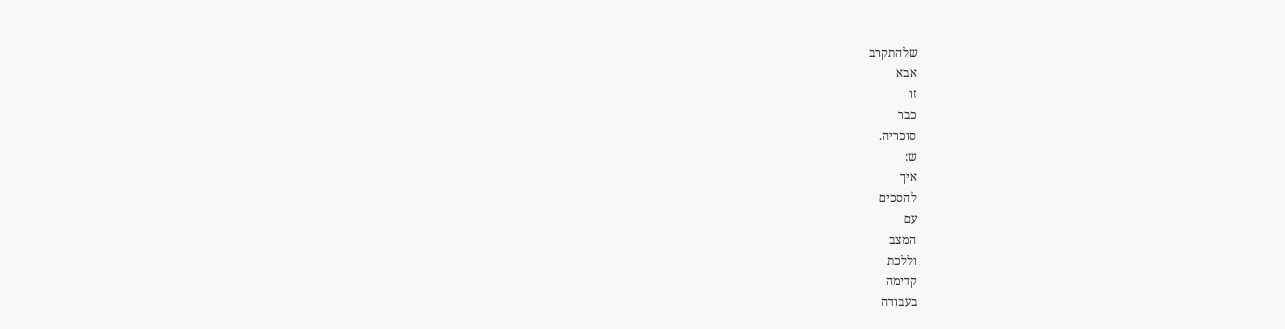שלהתקרב
אבא
זו
כבר
סוכריה.
ש:
איך
להסכים
עם
המצב
וללכת
קדימה
בעבודה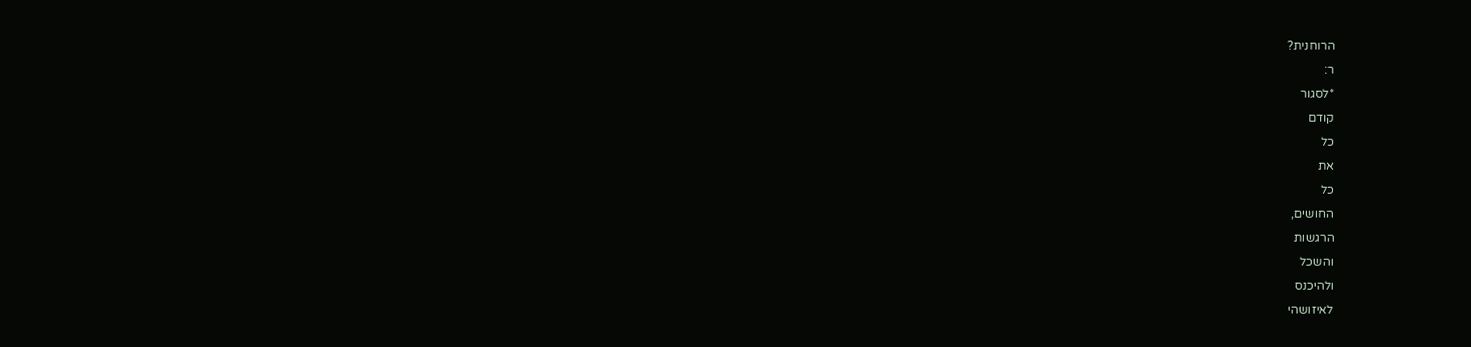הרוחנית?
ר:
*לסגור
קודם
כל
את
כל
החושים,
הרגשות
והשכל
ולהיכנס
לאיזושהי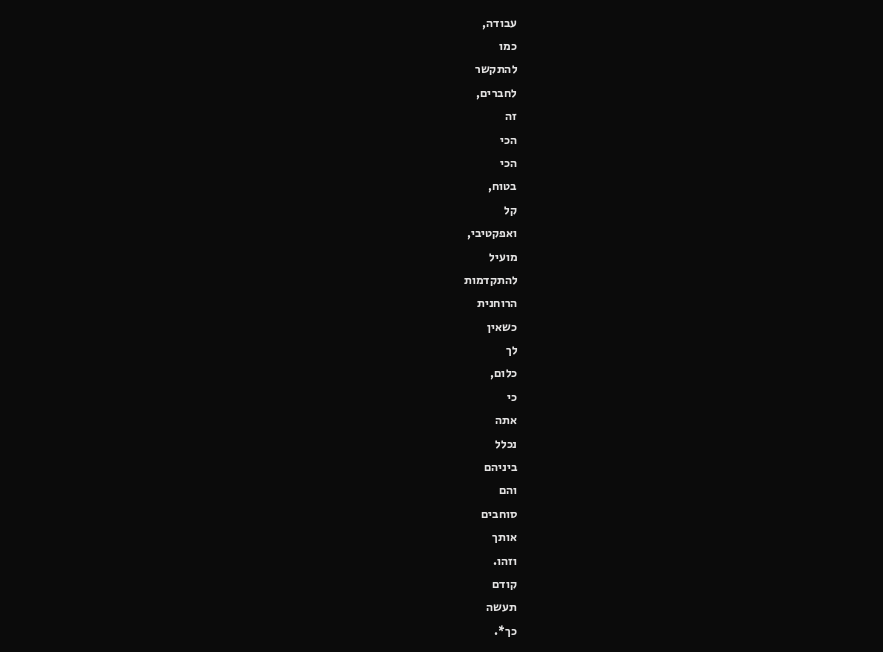עבודה,
כמו
להתקשר
לחברים,
זה
הכי
הכי
בטוח,
קל
ואפקטיבי,
מועיל
להתקדמות
הרוחנית
כשאין
לך
כלום,
כי
אתה
נכלל
ביניהם
והם
סוחבים
אותך
וזהו.
קודם
תעשה
כך*.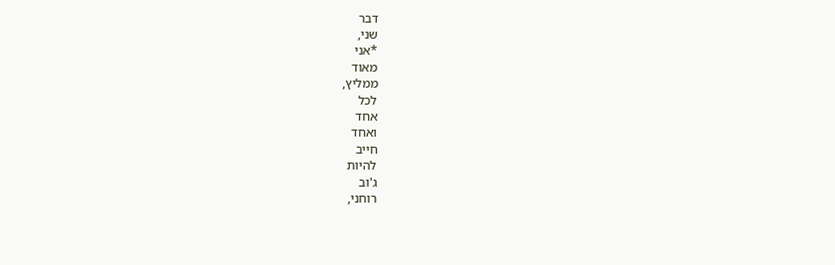דבר
שני,
*אני
מאוד
ממליץ,
לכל
אחד
ואחד
חייב
להיות
ג'וב
רוחני,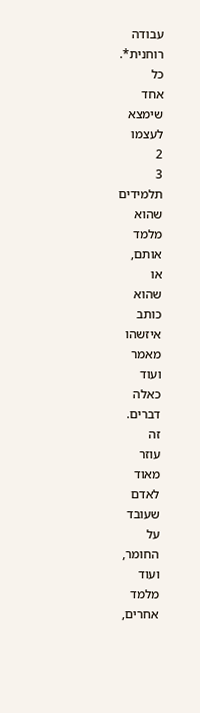עבודה
רוחנית*.
כל
אחד
שימצא
לעצמו
2
3
תלמידים
שהוא
מלמד
אותם,
או
שהוא
כותב
איזשהו
מאמר
ועוד
כאלה
דברים.
זה
עוזר
מאוד
לאדם
שעובד
על
החומר,
ועוד
מלמד
אחרים,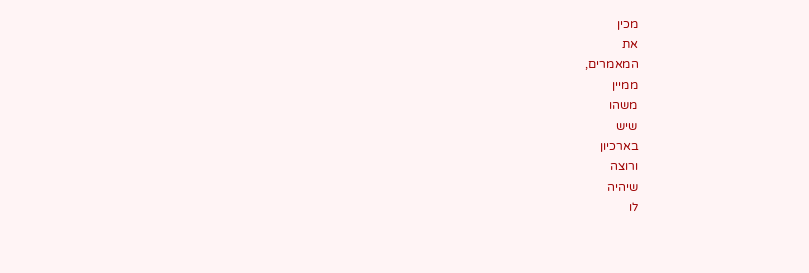מכין
את
המאמרים,
ממיין
משהו
שיש
בארכיון
ורוצה
שיהיה
לו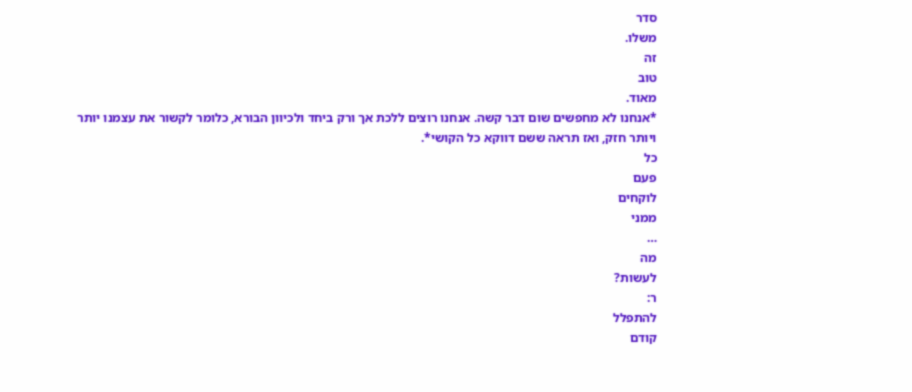סדר
משלו.
זה
טוב
מאוד.
*אנחנו לא מחפשים שום דבר קשה. אנחנו רוצים ללכת אך ורק ביחד ולכיוון הבורא, כלומר לקשור את עצמנו יותר ויותר חזק, ואז תראה ששם דווקא כל הקושי*.
כל
פעם
לוקחים
ממני
…
מה
לעשות?
ר:
להתפלל
קודם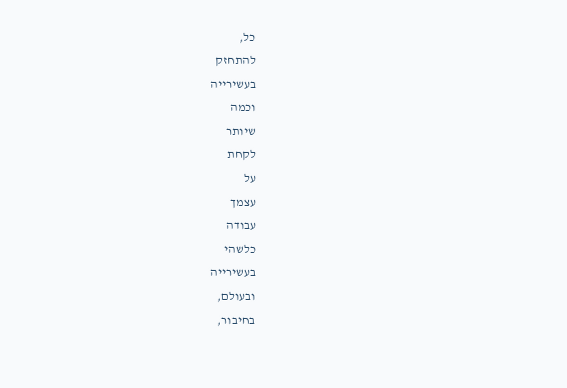כל,
להתחזק
בעשירייה
וכמה
שיותר
לקחת
על
עצמך
עבודה
כלשהי
בעשירייה
ובעולם,
בחיבור,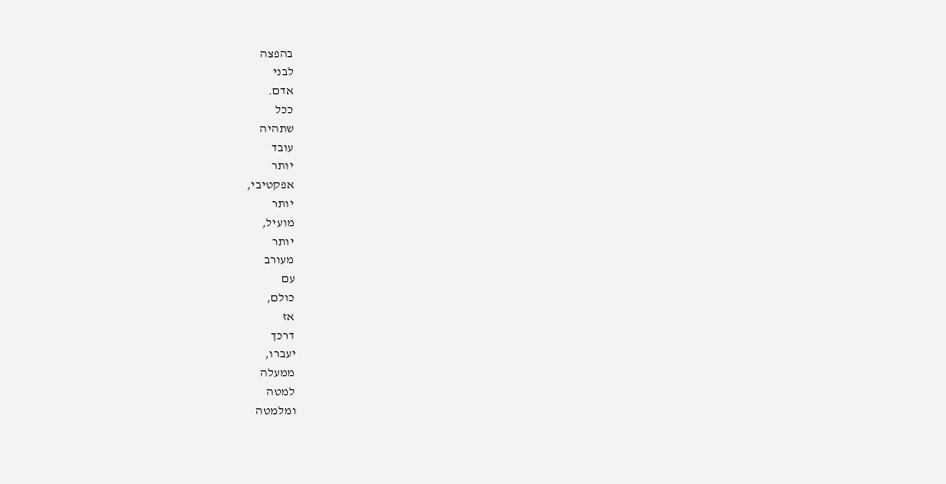בהפצה
לבני
אדם.
ככל
שתהיה
עובד
יותר
אפקטיבי,
יותר
מועיל,
יותר
מעורב
עם
כולם,
אז
דרכך
יעברו,
ממעלה
למטה
ומלמטה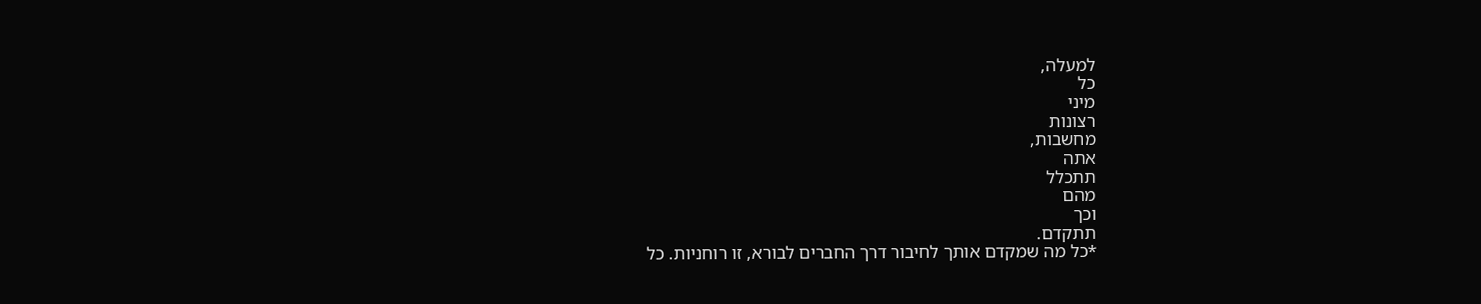למעלה,
כל
מיני
רצונות
מחשבות,
אתה
תתכלל
מהם
וכך
תתקדם.
*כל מה שמקדם אותך לחיבור דרך החברים לבורא, זו רוחניות. כל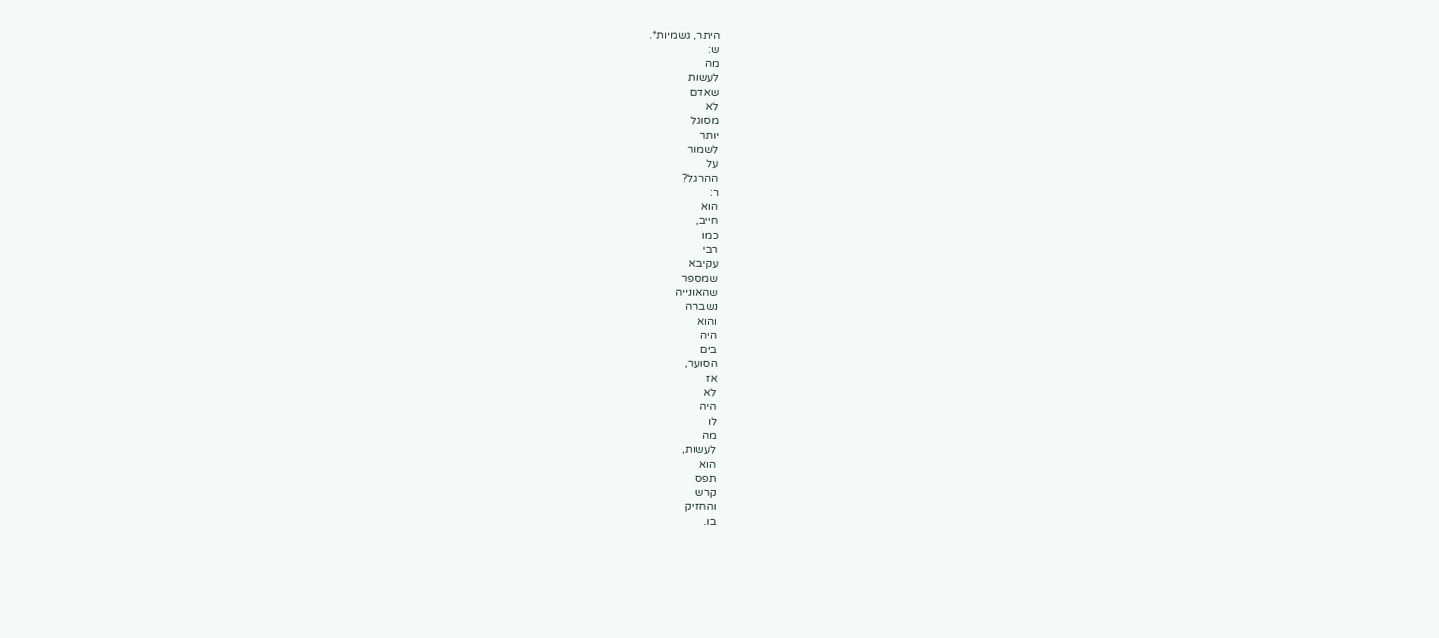היתר, גשמיות*.
ש:
מה
לעשות
שאדם
לא
מסוגל
יותר
לשמור
על
ההרגל?
ר:
הוא
חייב,
כמו
רבי
עקיבא
שמספר
שהאונייה
נשברה
והוא
היה
בים
הסוער,
אז
לא
היה
לו
מה
לעשות,
הוא
תפס
קרש
והחזיק
בו.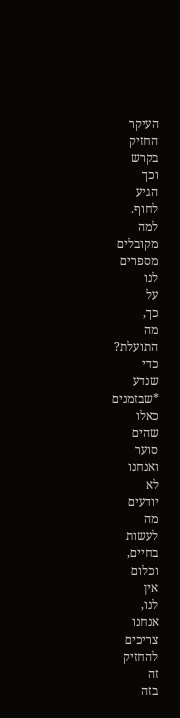העיקר
החזיק
בקרש
וכך
הגיע
לחוף.
למה
מקובלים
מספרים
לנו
על
כך,
מה
התועלת?
כדי
שנדע
*שבזמנים
כאלו
שהים
סוער
ואנחנו
לא
יודעים
מה
לעשות
בחיים,
וכלום
אין
לנו,
אנחנו
צריכים
להחזיק
זה
בזה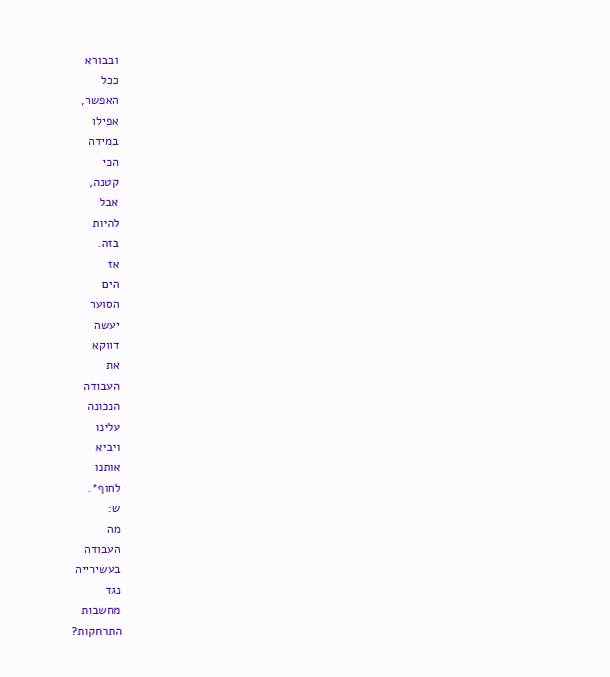ובבורא
ככל
האפשר,
אפילו
במידה
הכי
קטנה,
אבל
להיות
בזה.
אז
הים
הסוער
יעשה
דווקא
את
העבודה
הנכונה
עלינו
ויביא
אותנו
לחוף*.
ש:
מה
העבודה
בעשירייה
נגד
מחשבות
התרחקות?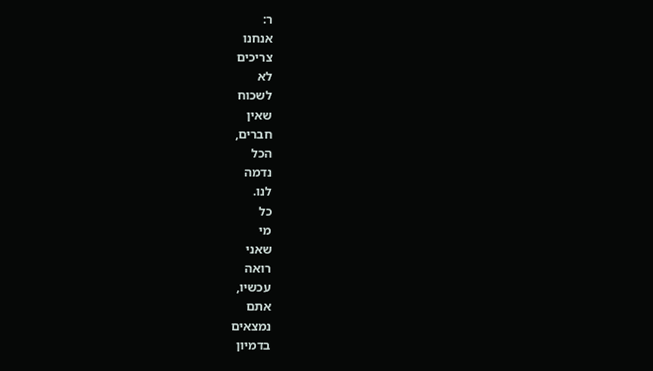ר:
אנחנו
צריכים
לא
לשכוח
שאין
חברים,
הכל
נדמה
לנו.
כל
מי
שאני
רואה
עכשיו,
אתם
נמצאים
בדמיון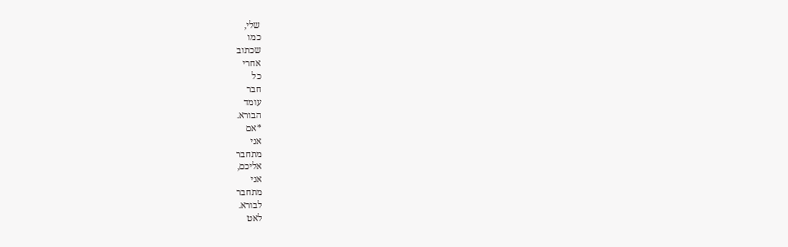שלי,
כמו
שכתוב
אחרי
כל
חבר
עומד
הבורא.
*אם
אני
מתחבר
אליכם,
אני
מתחבר
לבורא.
לאט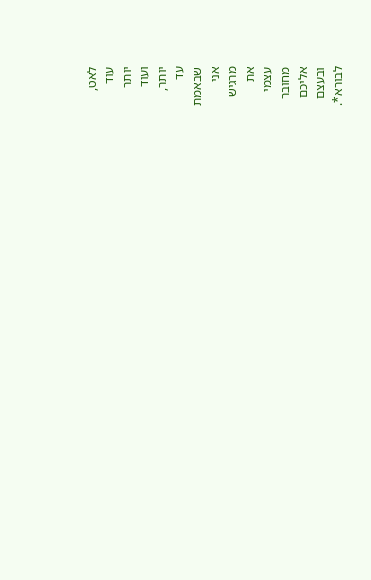לאט,
עוד
יותר
ועוד
יותר,
עד
שבאמת
אני
מרגיש
את
עצמי
מחובר
אליכם
ובעצם
לבורא*.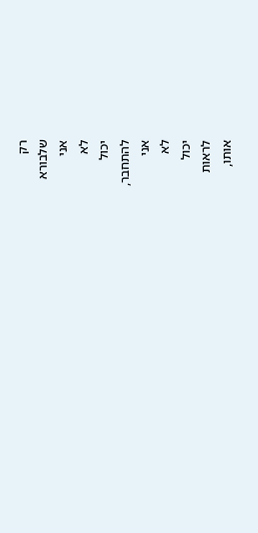רק
שלבורא
אני
לא
יכול
להתחבר,
אני
לא
יכול
לראות
אותו,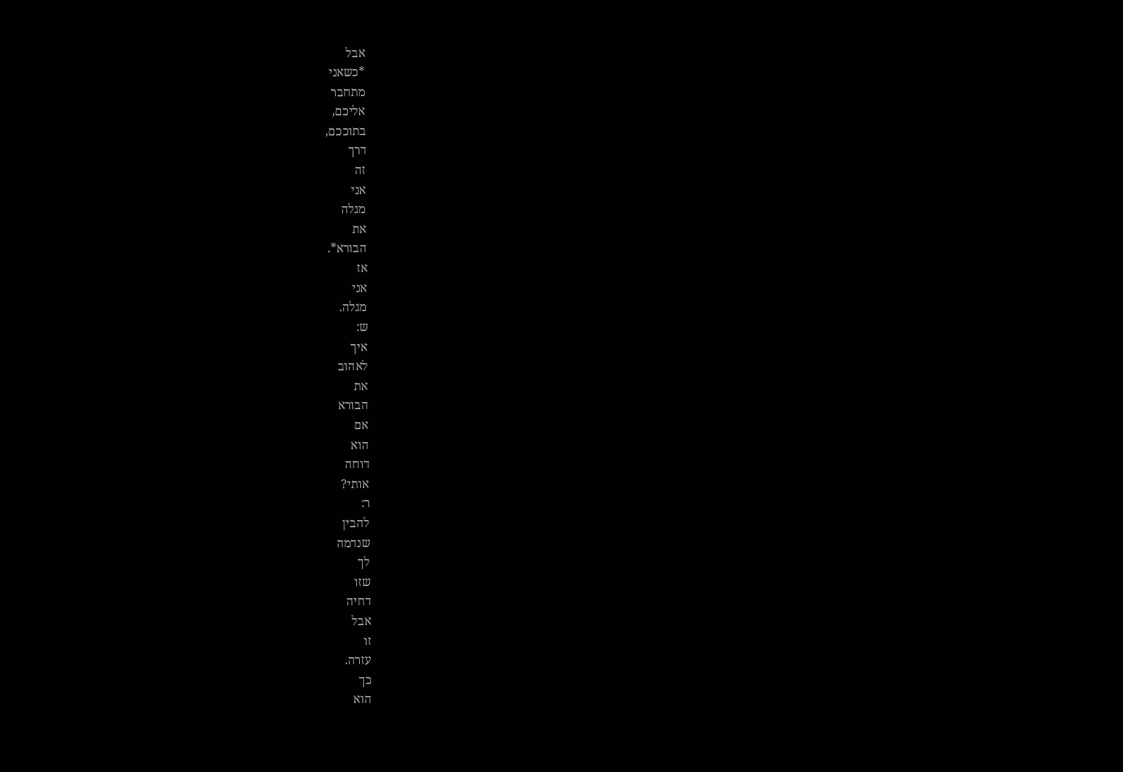אבל
*כשאני
מתחבר
אליכם,
בתוככם,
דרך
זה
אני
מגלה
את
הבורא*.
אז
אני
מגלה.
ש:
איך
לאהוב
את
הבורא
אם
הוא
דוחה
אותי?
ר:
להבין
שנדמה
לך
שזו
דחיה
אבל
זו
עזרה.
כך
הוא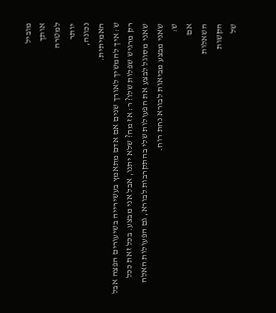מוביל
אותך
למטרה
יותר
נכונה,
האמיתית.
ש: איך להמשיך לאורך שנים אם אדם מתאמץ בעשירייה בשיעורים הפצה אבל רק מרגיש שפלות שלו? ר: אז מה? שלא יתנו, אבל אני מבצע. בכל זאת ככל שאני מסוגל לבצע את הפעולות שלי בהתקרבות לבורא, גם הפעולות האלה שאני מבצע מביאות לבורא נחת רוח.
ש:
אם
השאלות
הקשות
של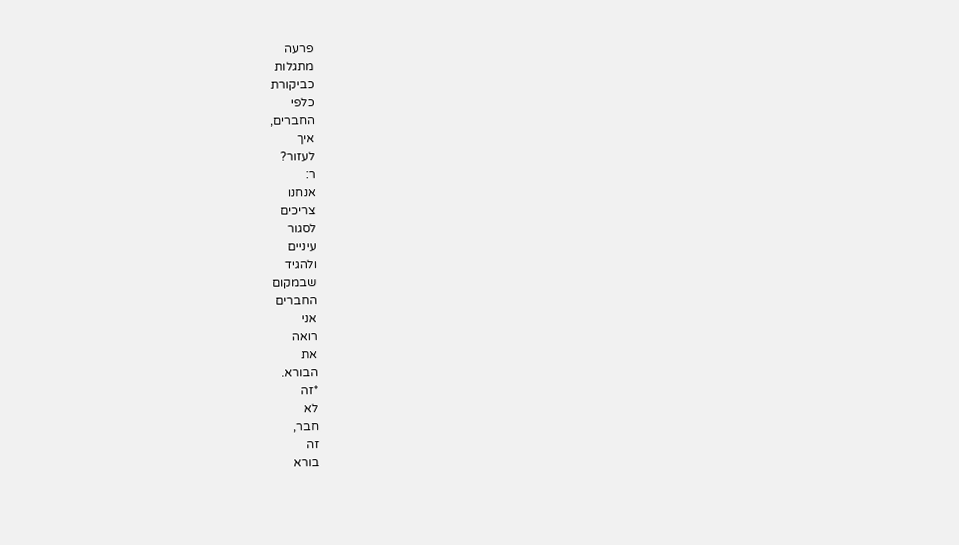פרעה
מתגלות
כביקורת
כלפי
החברים,
איך
לעזור?
ר:
אנחנו
צריכים
לסגור
עיניים
ולהגיד
שבמקום
החברים
אני
רואה
את
הבורא.
*זה
לא
חבר,
זה
בורא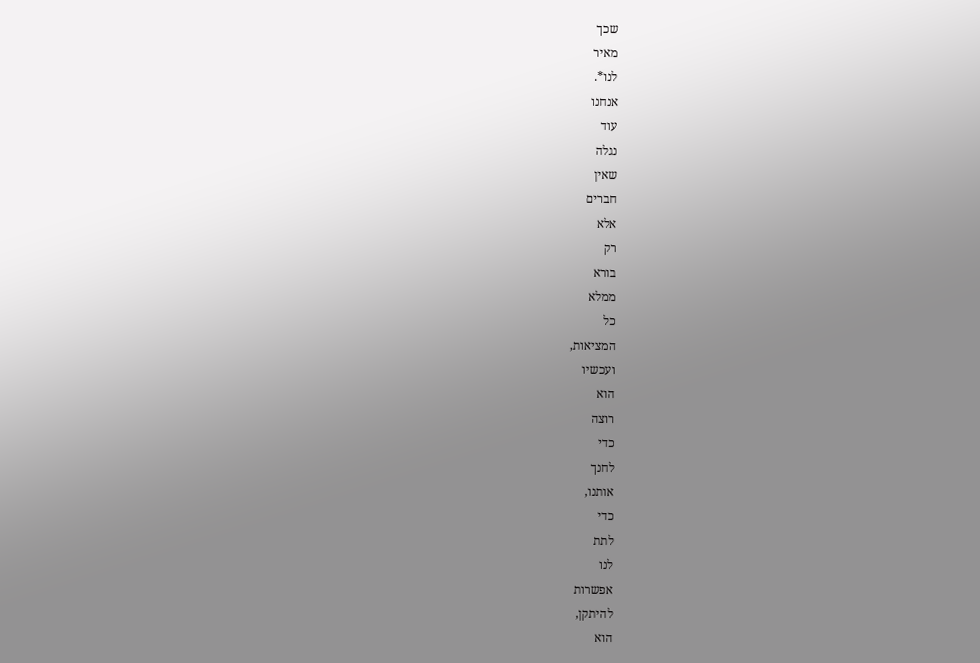שכך
מאיר
לנו*.
אנחנו
עוד
נגלה
שאין
חברים
אלא
רק
בורא
ממלא
כל
המציאות,
ועכשיו
הוא
רוצה
כדי
לחנך
אותנו,
כדי
לתת
לנו
אפשרות
להיתקן,
הוא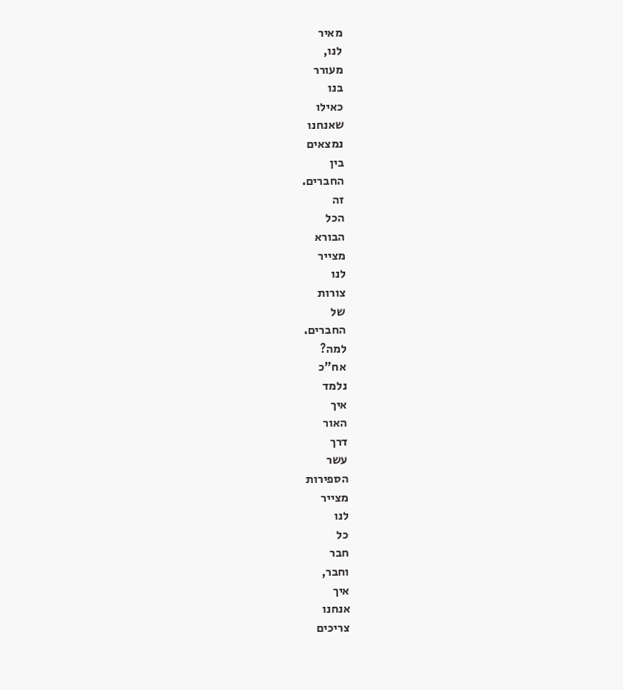מאיר
לנו,
מעורר
בנו
כאילו
שאנחנו
נמצאים
בין
החברים.
זה
הכל
הבורא
מצייר
לנו
צורות
של
החברים.
למה?
אח"כ
נלמד
איך
האור
דרך
עשר
הספירות
מצייר
לנו
כל
חבר
וחבר,
איך
אנחנו
צריכים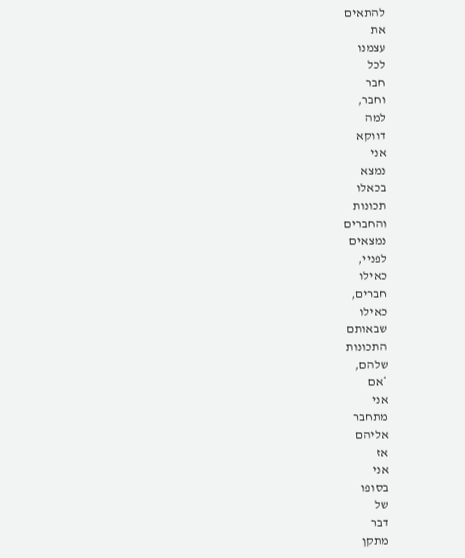להתאים
את
עצמנו
לכל
חבר
וחבר,
למה
דווקא
אני
נמצא
בכאלו
תכונות
והחברים
נמצאים
לפניי,
כאילו
חברים,
כאילו
שבאותם
התכונות
שלהם,
*אם
אני
מתחבר
אליהם
אז
אני
בסופו
של
דבר
מתקן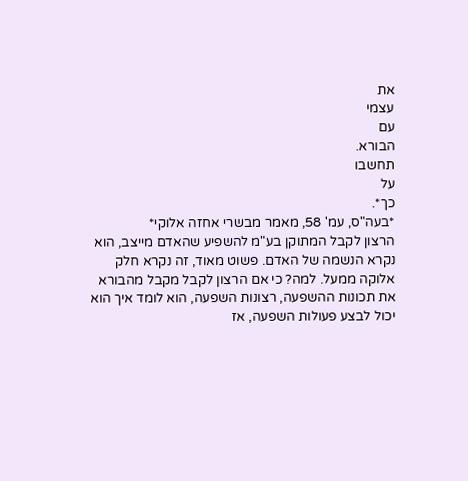את
עצמי
עם
הבורא.
תחשבו
על
כך*.
*בעה"ס, עמ' 58, מאמר מבשרי אחזה אלוקי*
הרצון לקבל המתוקן בע"מ להשפיע שהאדם מייצב, הוא נקרא הנשמה של האדם. פשוט מאוד, זה נקרא חלק אלוקה ממעל. למה? כי אם הרצון לקבל מקבל מהבורא את תכונות ההשפעה, רצונות השפעה, הוא לומד איך הוא יכול לבצע פעולות השפעה, אז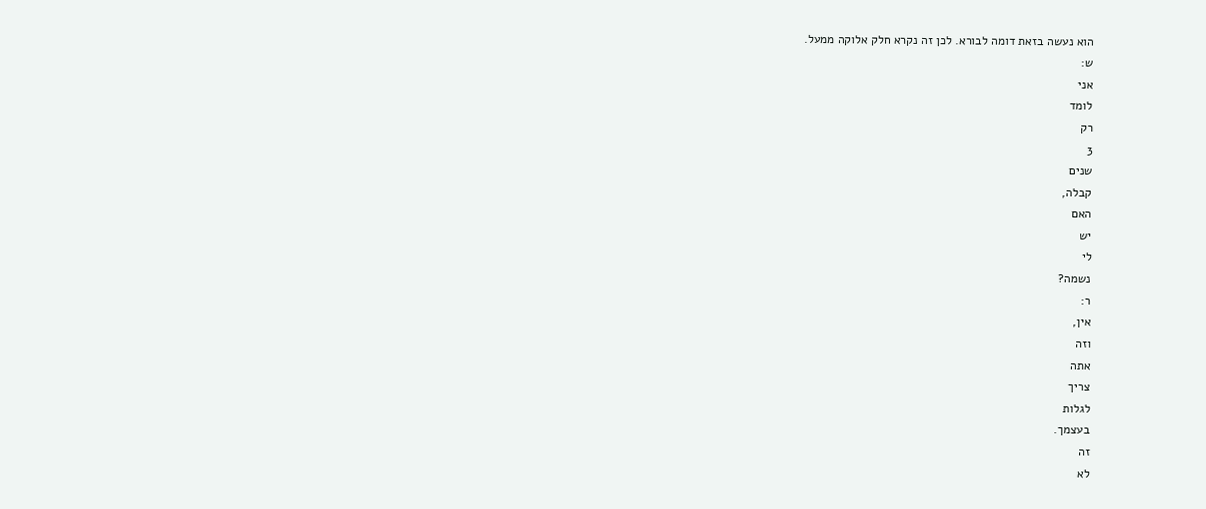הוא נעשה בזאת דומה לבורא. לכן זה נקרא חלק אלוקה ממעל.
ש:
אני
לומד
רק
3
שנים
קבלה,
האם
יש
לי
נשמה?
ר:
אין,
וזה
אתה
צריך
לגלות
בעצמך.
זה
לא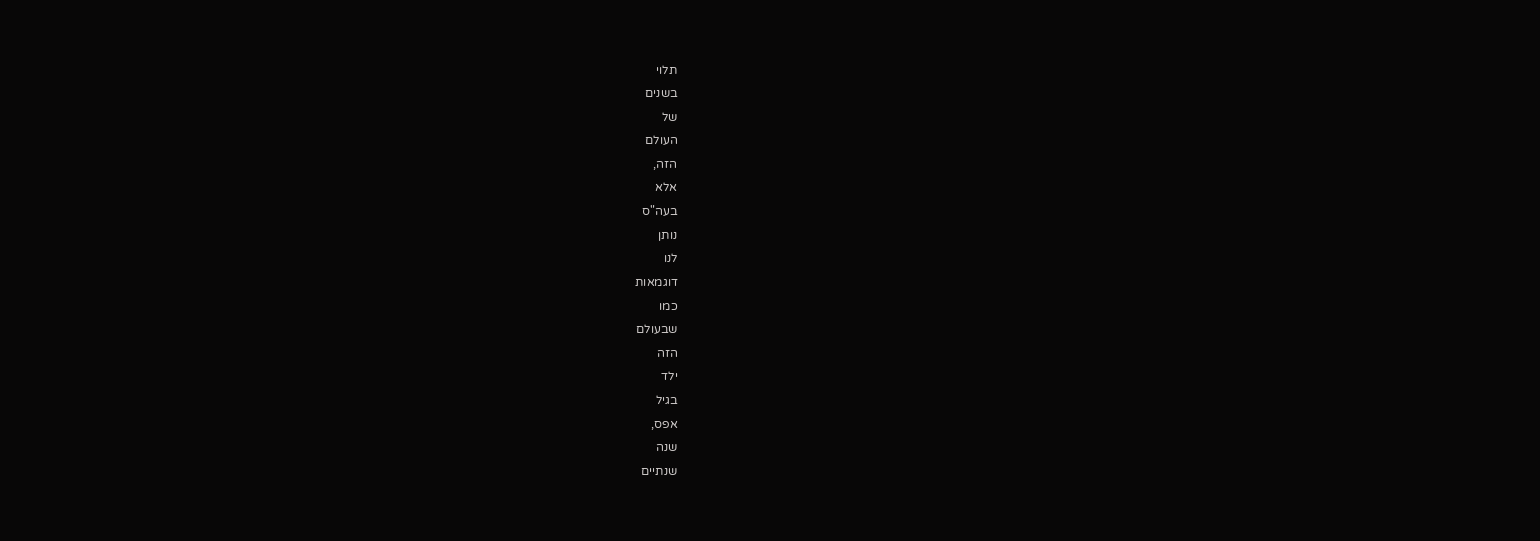תלוי
בשנים
של
העולם
הזה,
אלא
בעה"ס
נותן
לנו
דוגמאות
כמו
שבעולם
הזה
ילד
בגיל
אפס,
שנה
שנתיים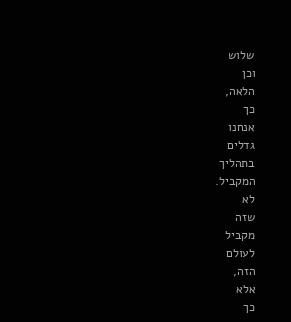שלוש
וכן
הלאה,
כך
אנחנו
גדלים
בתהליך
המקביל.
לא
שזה
מקביל
לעולם
הזה,
אלא
כך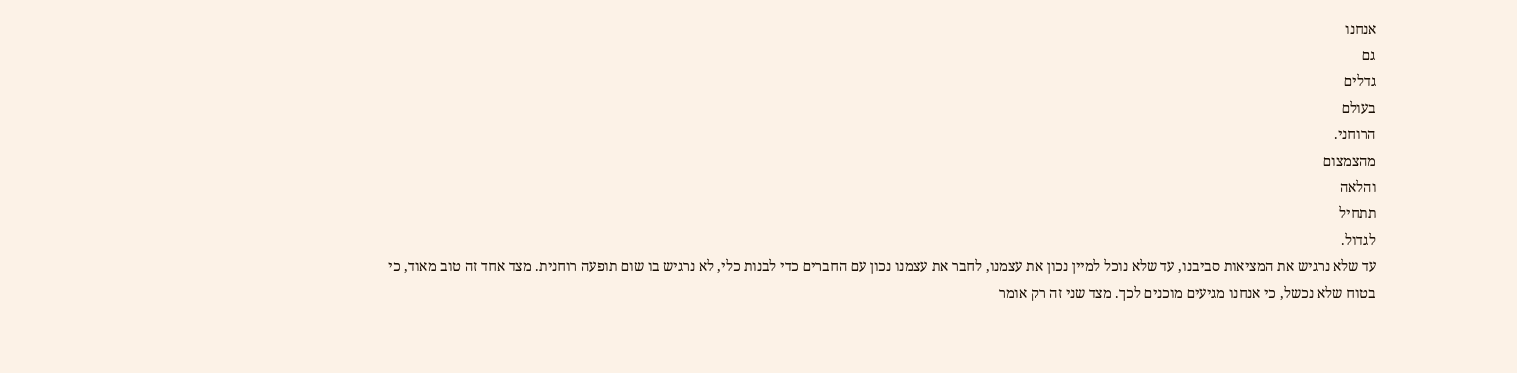אנחנו
גם
גדלים
בעולם
הרוחני.
מהצמצום
והלאה
תתחיל
לגדול.
עד שלא נרגיש את המציאות סביבנו, עד שלא נוכל למיין נכון את עצמנו, לחבר את עצמנו נכון עם החברים כדי לבנות כלי, לא נרגיש בו שום תופעה רוחנית. מצד אחד זה טוב מאוד, כי בטוח שלא נכשל, כי אנחנו מגיעים מוכנים לכך. מצד שני זה רק אומר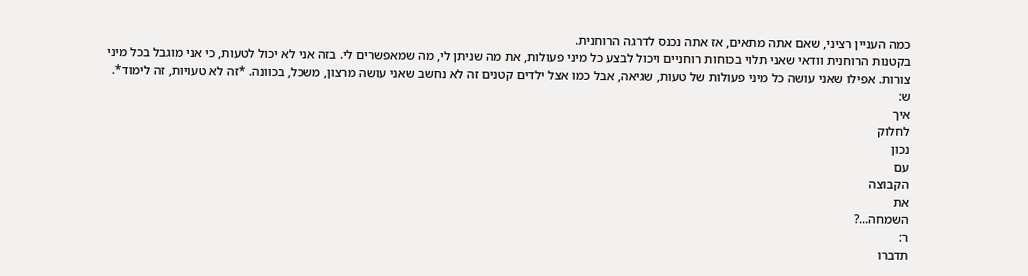כמה העניין רציני, שאם אתה מתאים, אז אתה נכנס לדרגה הרוחנית.
בקטנות הרוחנית וודאי שאני תלוי בכוחות רוחניים ויכול לבצע כל מיני פעולות, את מה שניתן לי, מה שמאפשרים לי. בזה אני לא יכול לטעות, כי אני מוגבל בכל מיני צורות. אפילו שאני עושה כל מיני פעולות של טעות, שגיאה, אבל כמו אצל ילדים קטנים זה לא נחשב שאני עושה מרצון, משכל, בכוונה. *זה לא טעויות, זה לימוד*.
ש:
איך
לחלוק
נכון
עם
הקבוצה
את
השמחה...?
ר:
תדברו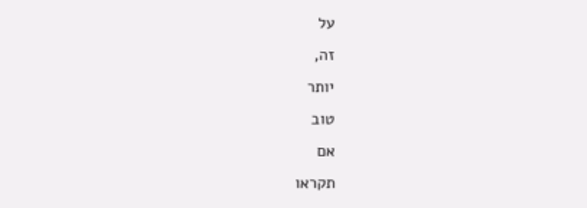על
זה,
יותר
טוב
אם
תקראו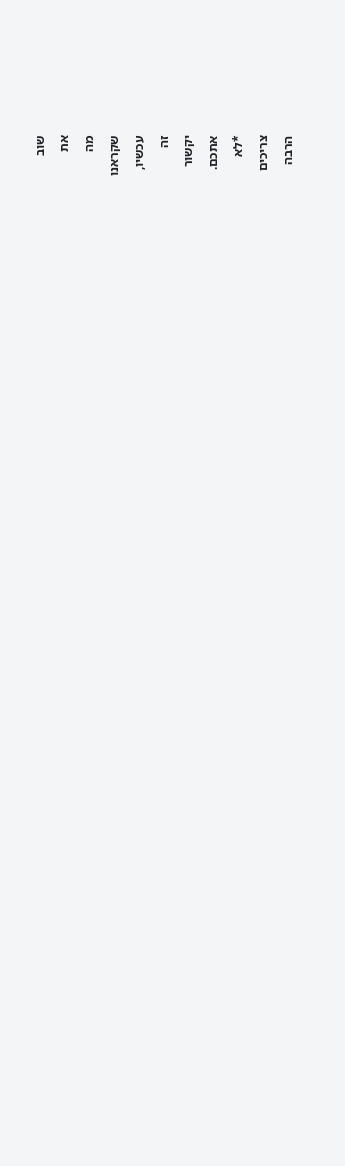שוב
את
מה
שקראנו
עכשיו,
זה
יקשור
אתכם.
*לא
צריכים
הרבה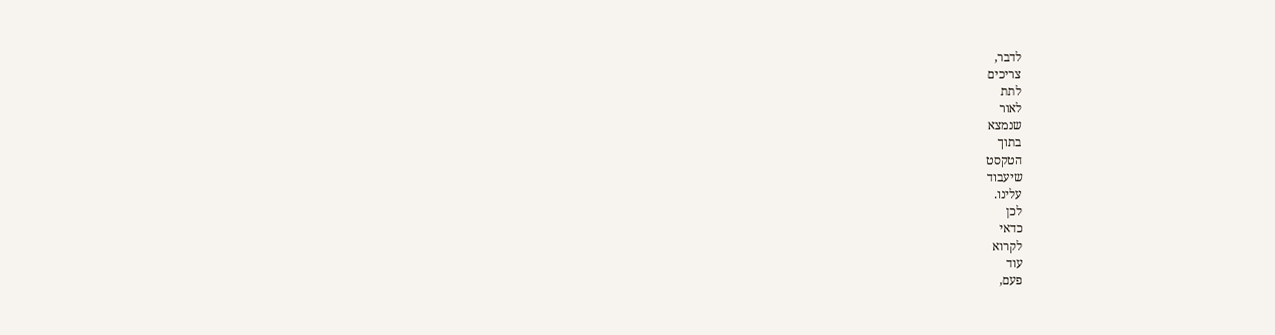לדבר,
צריכים
לתת
לאור
שנמצא
בתוך
הטקסט
שיעבוד
עלינו.
לכן
כדאי
לקרוא
עוד
פעם,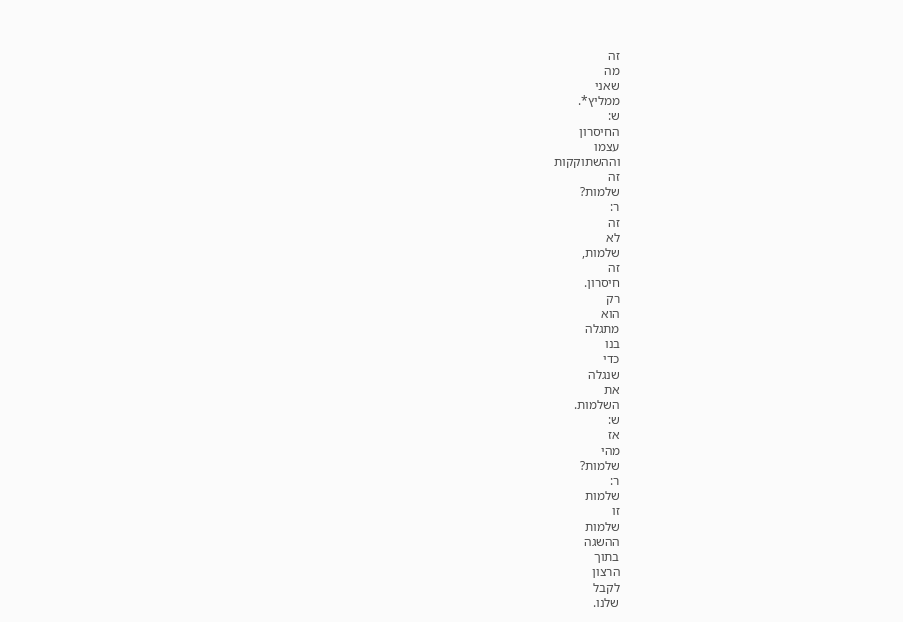זה
מה
שאני
ממליץ*.
ש:
החיסרון
עצמו
וההשתוקקות
זה
שלמות?
ר:
זה
לא
שלמות,
זה
חיסרון.
רק
הוא
מתגלה
בנו
כדי
שנגלה
את
השלמות.
ש:
אז
מהי
שלמות?
ר:
שלמות
זו
שלמות
ההשגה
בתוך
הרצון
לקבל
שלנו.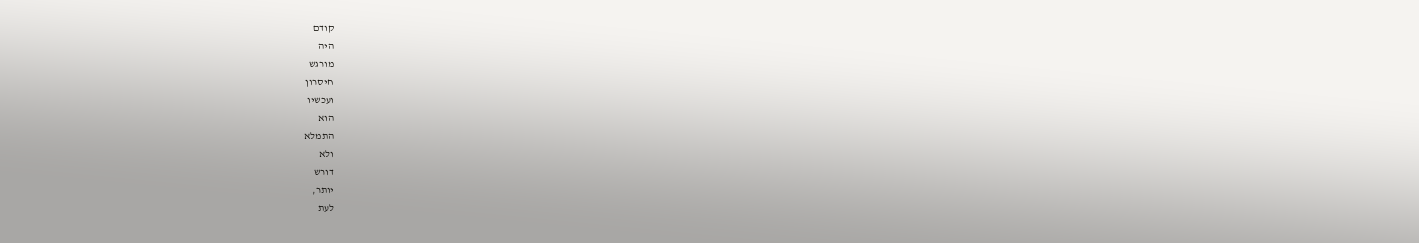קודם
היה
מורגש
חיסרון
ועכשיו
הוא
התמלא
ולא
דורש
יותר,
לעת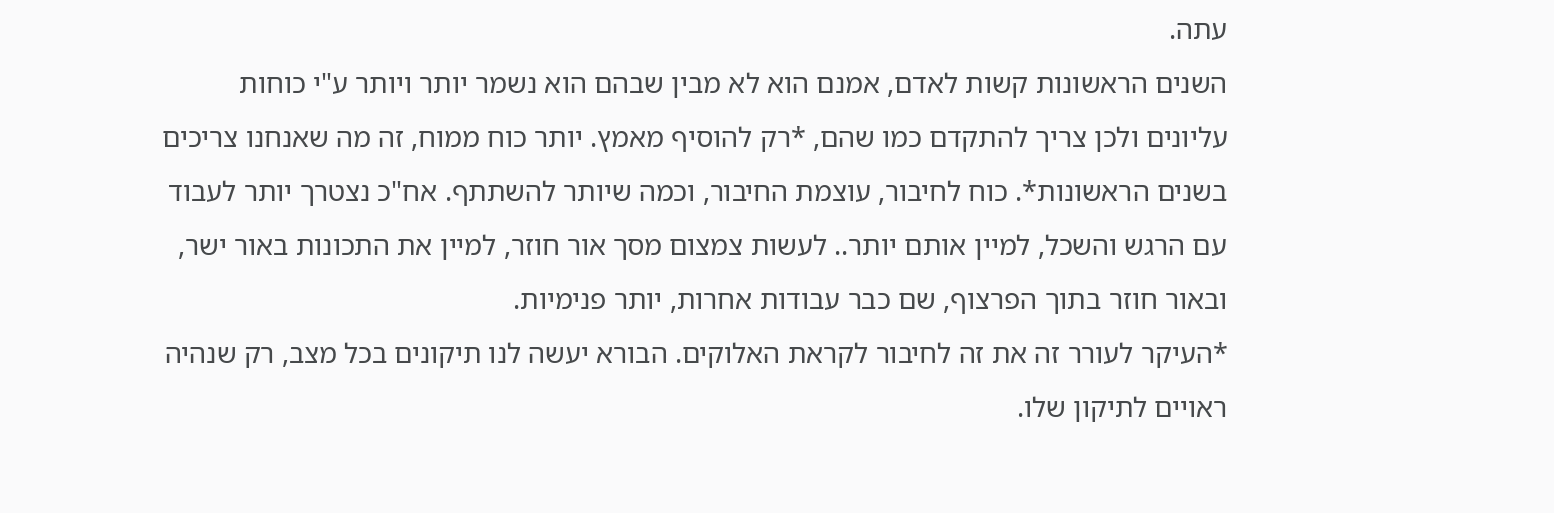עתה.
השנים הראשונות קשות לאדם, אמנם הוא לא מבין שבהם הוא נשמר יותר ויותר ע"י כוחות עליונים ולכן צריך להתקדם כמו שהם, *רק להוסיף מאמץ. יותר כוח ממוח, זה מה שאנחנו צריכים בשנים הראשונות*. כוח לחיבור, עוצמת החיבור, וכמה שיותר להשתתף. אח"כ נצטרך יותר לעבוד עם הרגש והשכל, למיין אותם יותר.. לעשות צמצום מסך אור חוזר, למיין את התכונות באור ישר, ובאור חוזר בתוך הפרצוף, שם כבר עבודות אחרות, יותר פנימיות.
*העיקר לעורר זה את זה לחיבור לקראת האלוקים. הבורא יעשה לנו תיקונים בכל מצב, רק שנהיה ראויים לתיקון שלו.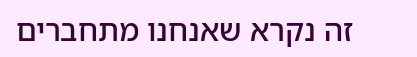זה נקרא שאנחנו מתחברים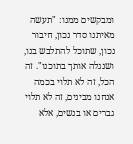ומבקשים ממנו: "תעשה מאיתנו סדר נכון, חיבור נכון, שתוכל להתלבש בנו, ושנגלה אותך בתוכנו". זה הכל, זה לא תלוי בכמה אנחנו מבינים, זה לא תלוי גברים או בנשים, אלא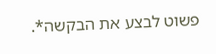פשוט לבצע את הבקשה*.